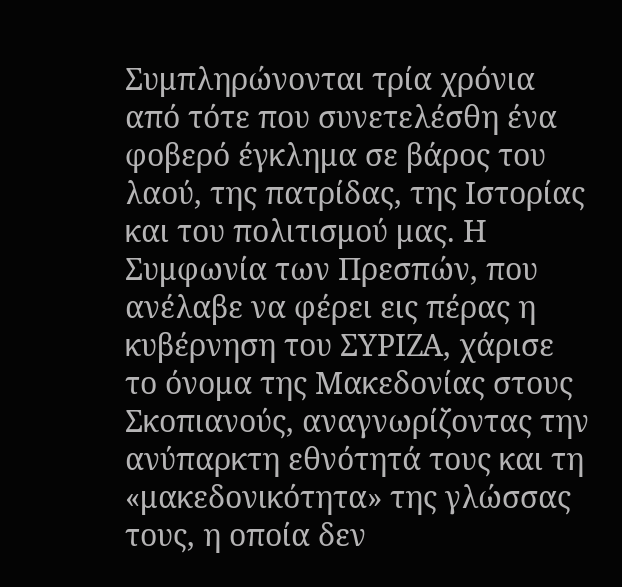Συμπληρώνονται τρία χρόνια από τότε που συνετελέσθη ένα φοβερό έγκλημα σε βάρος του λαού, της πατρίδας, της Ιστορίας και του πολιτισμού μας. Η Συμφωνία των Πρεσπών, που ανέλαβε να φέρει εις πέρας η κυβέρνηση του ΣΥΡΙΖΑ, χάρισε το όνομα της Μακεδονίας στους Σκοπιανούς, αναγνωρίζοντας την ανύπαρκτη εθνότητά τους και τη «μακεδονικότητα» της γλώσσας τους, η οποία δεν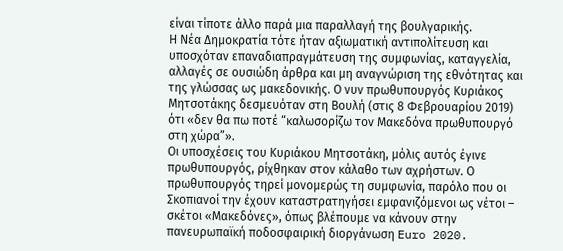είναι τίποτε άλλο παρά μια παραλλαγή της βουλγαρικής.
Η Νέα Δημοκρατία τότε ήταν αξιωματική αντιπολίτευση και υποσχόταν επαναδιαπραγμάτευση της συμφωνίας, καταγγελία, αλλαγές σε ουσιώδη άρθρα και μη αναγνώριση της εθνότητας και της γλώσσας ως μακεδονικής. Ο νυν πρωθυπουργός Κυριάκος Μητσοτάκης δεσμευόταν στη Βουλή (στις 8 Φεβρουαρίου 2019) ότι «δεν θα πω ποτέ “καλωσορίζω τον Μακεδόνα πρωθυπουργό στη χώρα”».
Οι υποσχέσεις του Κυριάκου Μητσοτάκη, μόλις αυτός έγινε πρωθυπουργός, ρίχθηκαν στον κάλαθο των αχρήστων. Ο πρωθυπουργός τηρεί μονομερώς τη συμφωνία, παρόλο που οι Σκοπιανοί την έχουν καταστρατηγήσει εμφανιζόμενοι ως νέτοι – σκέτοι «Μακεδόνες», όπως βλέπουμε να κάνουν στην πανευρωπαϊκή ποδοσφαιρική διοργάνωση Euro 2020.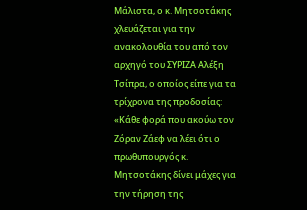Μάλιστα, ο κ. Μητσοτάκης χλευάζεται για την ανακολουθία του από τον αρχηγό του ΣΥΡΙΖΑ Αλέξη Τσίπρα, ο οποίος είπε για τα τρίχρονα της προδοσίας: «Κάθε φορά που ακούω τον Ζόραν Ζάεφ να λέει ότι ο πρωθυπουργός κ. Μητσοτάκης δίνει μάχες για την τήρηση της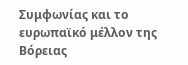Συμφωνίας και το ευρωπαϊκό μέλλον της Βόρειας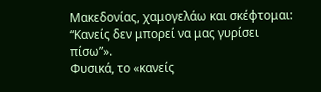Μακεδονίας, χαμογελάω και σκέφτομαι: “Κανείς δεν μπορεί να μας γυρίσει πίσω”».
Φυσικά, το «κανείς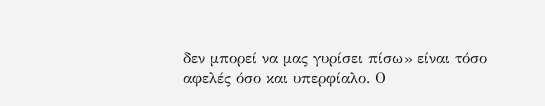δεν μπορεί να μας γυρίσει πίσω» είναι τόσο αφελές όσο και υπερφίαλο. Ο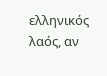ελληνικός λαός, αν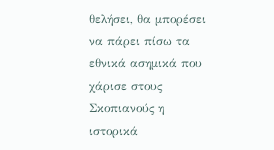θελήσει, θα μπορέσει να πάρει πίσω τα εθνικά ασημικά που χάρισε στους Σκοπιανούς η ιστορικά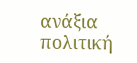ανάξια πολιτική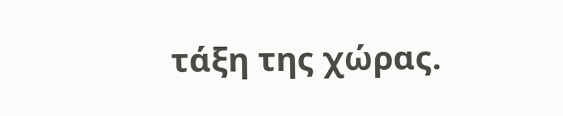τάξη της χώρας.